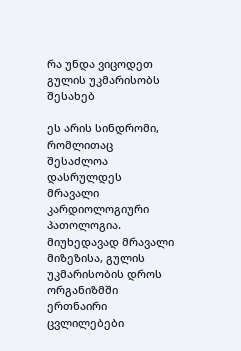რა უნდა ვიცოდეთ გულის უკმარისობს შესახებ

ეს არის სინდრომი, რომლითაც შესაძლოა დასრულდეს მრავალი კარდიოლოგიური პათოლოგია. მიუხედავად მრავალი მიზეზისა, გულის უკმარისობის დროს ორგანიზმში ერთნაირი ცვლილებები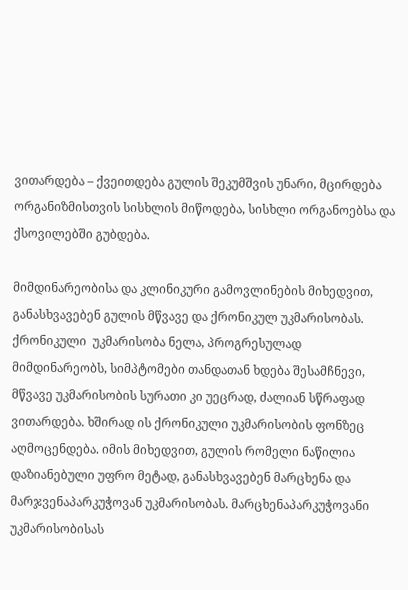ვითარდება – ქვეითდება გულის შეკუმშვის უნარი, მცირდება ორგანიზმისთვის სისხლის მიწოდება, სისხლი ორგანოებსა და ქსოვილებში გუბდება.

მიმდინარეობისა და კლინიკური გამოვლინების მიხედვით, განასხვავებენ გულის მწვავე და ქრონიკულ უკმარისობას. ქრონიკული  უკმარისობა ნელა, პროგრესულად მიმდინარეობს, სიმპტომები თანდათან ხდება შესამჩნევი, მწვავე უკმარისობის სურათი კი უეცრად, ძალიან სწრაფად ვითარდება. ხშირად ის ქრონიკული უკმარისობის ფონზეც აღმოცენდება. იმის მიხედვით, გულის რომელი ნაწილია დაზიანებული უფრო მეტად, განასხვავებენ მარცხენა და მარჯვენაპარკუჭოვან უკმარისობას. მარცხენაპარკუჭოვანი უკმარისობისას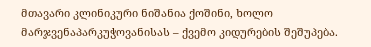მთავარი კლინიკური ნიშანია ქოშინი, ხოლო მარჯვენაპარკუჭოვანისას – ქვემო კიდურების შეშუპება.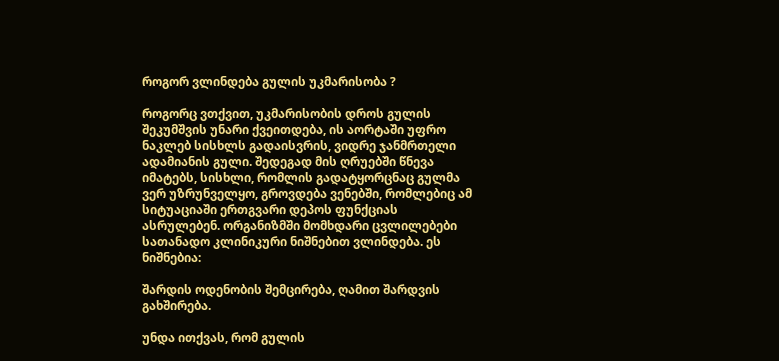როგორ ვლინდება გულის უკმარისობა ?

როგორც ვთქვით, უკმარისობის დროს გულის შეკუმშვის უნარი ქვეითდება, ის აორტაში უფრო ნაკლებ სისხლს გადაისვრის, ვიდრე ჯანმრთელი ადამიანის გული. შედეგად მის ღრუებში წნევა იმატებს, სისხლი, რომლის გადატყორცნაც გულმა ვერ უზრუნველყო, გროვდება ვენებში, რომლებიც ამ სიტუაციაში ერთგვარი დეპოს ფუნქციას ასრულებენ. ორგანიზმში მომხდარი ცვლილებები სათანადო კლინიკური ნიშნებით ვლინდება. ეს ნიშნებია:

შარდის ოდენობის შემცირება, ღამით შარდვის გახშირება.

უნდა ითქვას, რომ გულის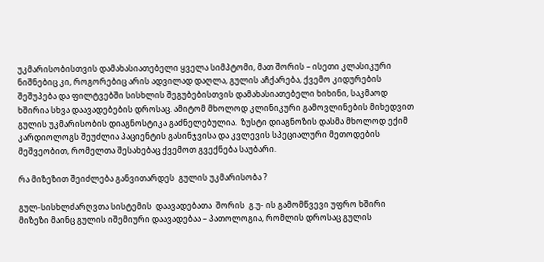უკმარისობისთვის დამახასიათებელი ყველა სიმპტომი, მათ შორის – ისეთი კლასიკური ნიშნებიც კი, როგორებიც არის ადვილად დაღლა, გულის აჩქარება, ქვემო კიდურების შეშუპება და ფილტვებში სისხლის შეგუბებისთვის დამახასიათებელი ხიხინი, საკმაოდ ხშირია სხვა დაავადებების დროსაც. ამიტომ მხოლოდ კლინიკური გამოვლინების მიხედვით გულის უკმარისობის დიაგნოსტიკა გაძნელებულია.  ზუსტი დიაგნოზის დასმა მხოლოდ ექიმ კარდიოლოგს შეუძლია პაციენტის გასინჯვისა და კვლევის სპეციალური მეთოდების მეშვეობით, რომელთა შესახებაც ქვემოთ გვექნება საუბარი.

რა მიზეზით შეიძლება განვითარდეს  გულის უკმარისობა ?

გულ-სისხლძარღვთა სისტემის  დაავადებათა  შორის  გ.უ- ის გამომწვევი უფრო ხშირი მიზეზი მაინც გულის იშემიური დაავადებაა – პათოლოგია, რომლის დროსაც გულის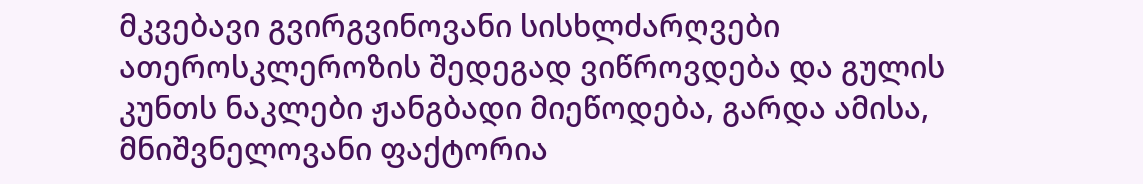მკვებავი გვირგვინოვანი სისხლძარღვები ათეროსკლეროზის შედეგად ვიწროვდება და გულის კუნთს ნაკლები ჟანგბადი მიეწოდება, გარდა ამისა, მნიშვნელოვანი ფაქტორია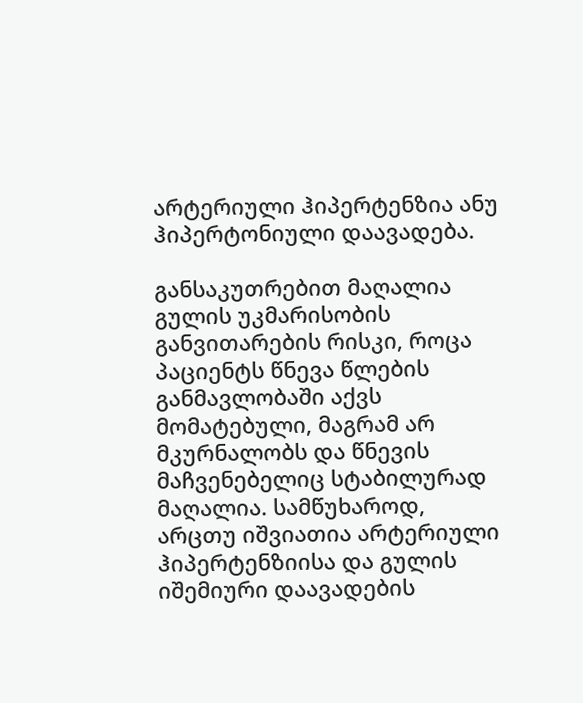არტერიული ჰიპერტენზია ანუ ჰიპერტონიული დაავადება.

განსაკუთრებით მაღალია გულის უკმარისობის განვითარების რისკი, როცა პაციენტს წნევა წლების განმავლობაში აქვს მომატებული, მაგრამ არ მკურნალობს და წნევის მაჩვენებელიც სტაბილურად მაღალია. სამწუხაროდ, არცთუ იშვიათია არტერიული ჰიპერტენზიისა და გულის იშემიური დაავადების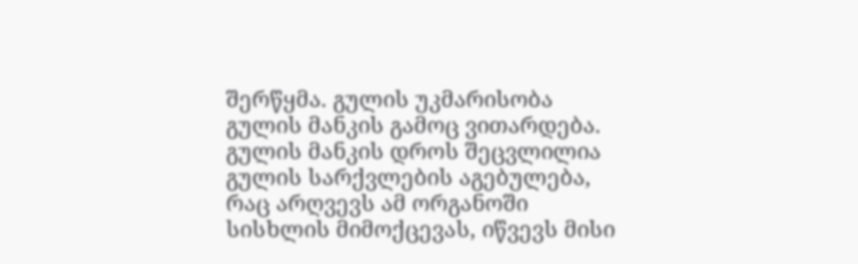შერწყმა. გულის უკმარისობა გულის მანკის გამოც ვითარდება. გულის მანკის დროს შეცვლილია გულის სარქვლების აგებულება, რაც არღვევს ამ ორგანოში სისხლის მიმოქცევას, იწვევს მისი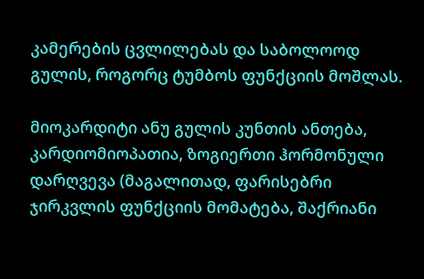კამერების ცვლილებას და საბოლოოდ გულის, როგორც ტუმბოს ფუნქციის მოშლას.

მიოკარდიტი ანუ გულის კუნთის ანთება, კარდიომიოპათია, ზოგიერთი ჰორმონული დარღვევა (მაგალითად, ფარისებრი ჯირკვლის ფუნქციის მომატება, შაქრიანი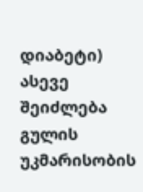დიაბეტი) ასევე შეიძლება გულის უკმარისობის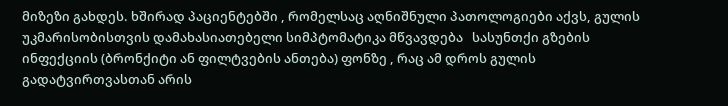მიზეზი გახდეს. ხშირად პაციენტებში , რომელსაც აღნიშნული პათოლოგიები აქვს, გულის უკმარისობისთვის დამახასიათებელი სიმპტომატიკა მწვავდება   სასუნთქი გზების ინფექციის (ბრონქიტი ან ფილტვების ანთება) ფონზე , რაც ამ დროს გულის გადატვირთვასთან არის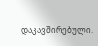დაკავშირებული.